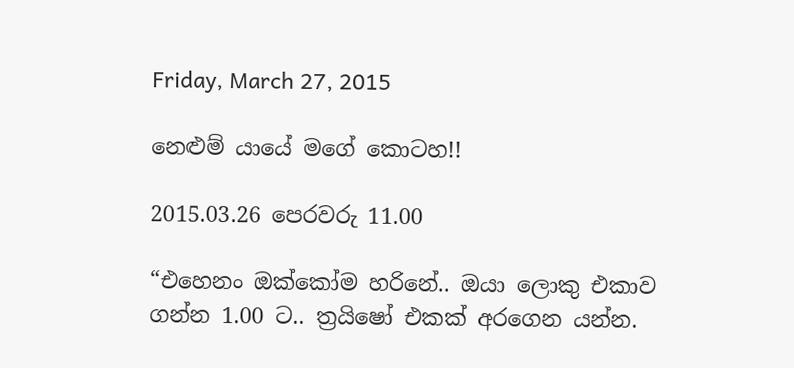Friday, March 27, 2015

නෙළුම් යායේ මගේ කොටහ!!

2015.03.26 පෙරවරු 11.00

“එහෙනං ඔක්කෝම හරිනේ.. ඔයා ලොකු එකාව ගන්න 1.00 ට.. ත්‍රයිෂෝ එකක් අරගෙන යන්න.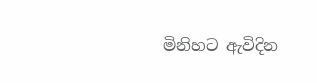මිනිහට ඇවිදින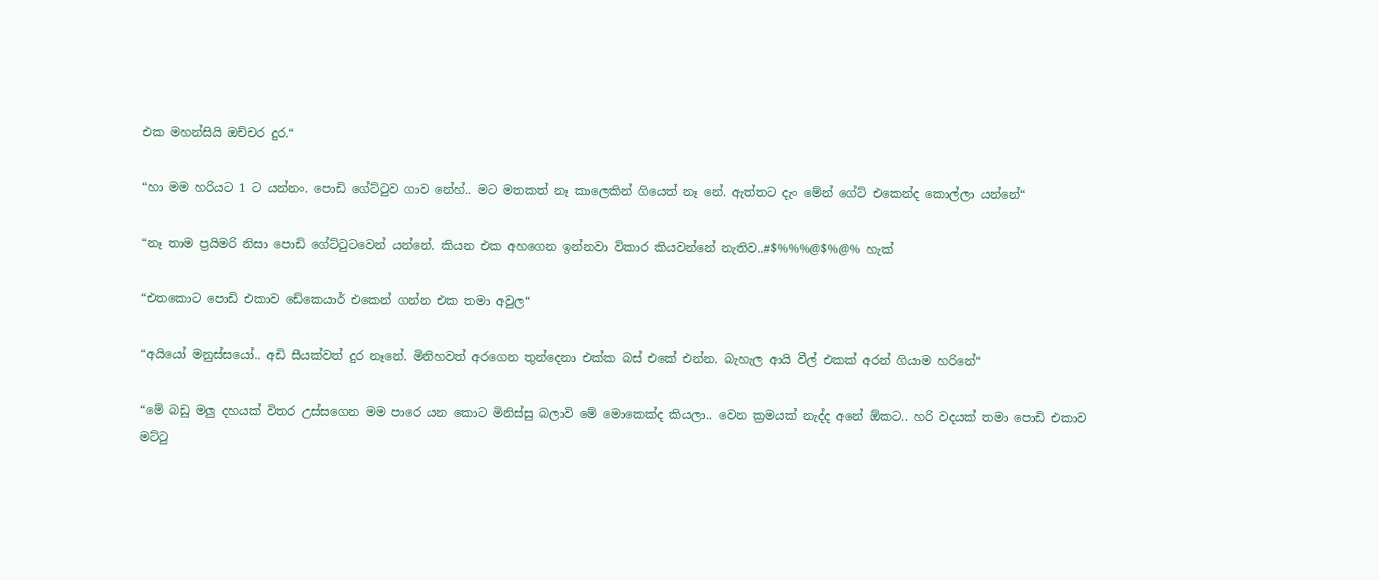එක මහන්සියි ඔච්චර දුර.“

“හා මම හරියට 1 ට යන්නං. පොඩි ගේට්ටුව ගාව නේහ්.. මට මතකත් නෑ කාලෙකින් ගියෙත් නෑ නේ. ඇත්තට දැං මේන් ගේට් එකෙන්ද කොල්ලා යන්නේ“

“නෑ තාම ප්‍රයිමරි නිසා පොඩි ගේට්ටුටවෙන් යන්නේ. කියන එක අහගෙන ඉන්නවා විකාර කියවන්නේ නැතිව..#$%%%@$%@% හැක්

“එතකොට පොඩි එකාව ඩේකෙයාර් එකෙන් ගන්න එක තමා අවුල“

“අයියෝ මනුස්සයෝ.. අඩි සීයක්වත් දුර නෑනේ. මිනිහවත් අරගෙන තුන්දෙනා එක්ක බස් එකේ එන්න. බැහැල ආයි වීල් එකක් අරන් ගියාම හරිනේ“

“මේ බඩු මලු දහයක් විතර උස්සගෙන මම පාරෙ යන කොට මිනිස්සු බලාවි මේ මොකෙක්ද කියලා.. වෙන ක්‍රමයක් නැද්ද අනේ ඕකට.. හරි වදයක් තමා පොඩි එකාව මට්ටු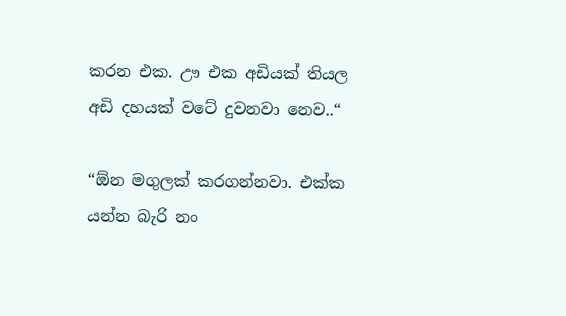කරන එක. ඌ එක අඩියක් තියල අඩි දහයක් වටේ දුවනවා නෙව..“

“ඕන මගුලක් කරගන්නවා. එක්ක යන්න බැරි නං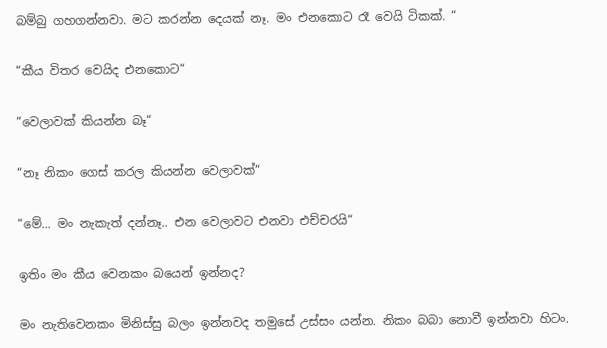බම්බු ගහගන්නවා. මට කරන්න දෙයක් නෑ. මං එනකොට රෑ වෙයි ටිකක්. “

“කීය විතර වෙයිද එනකොට“

“වෙලාවක් කියන්න බෑ“

“නෑ නිකං ගෙස් කරල කියන්න වෙලාවක්“

“මේ... මං නැකැත් දන්නෑ.. එන වෙලාවට එනවා එච්චරයි“

ඉතිං මං කීය වෙනකං බයෙන් ඉන්නද?

මං නැතිවෙනකං මිනිස්සු බලං ඉන්නවද තමුසේ උස්සං යන්න. නිකං බබා නොවී ඉන්නවා හිටං.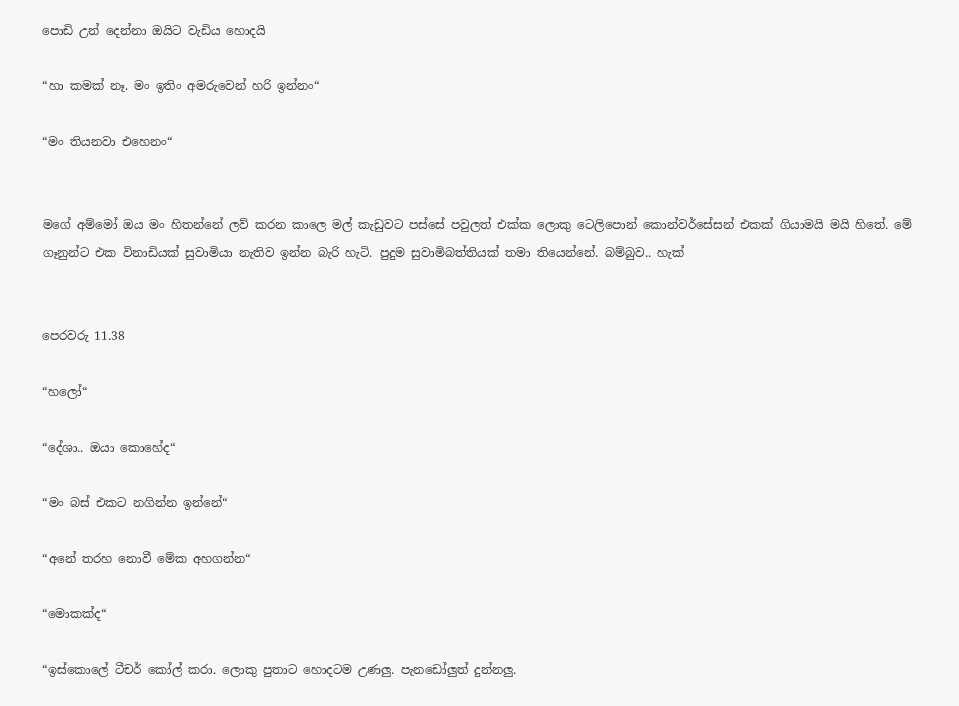පොඩි උන් දෙන්නා ඔයිට වැඩිය හොදයි

“හා කමක් නෑ. මං ඉතිං අමරුවෙන් හරි ඉන්නං“

“මං තියනවා එහෙනං“


මගේ අම්මෝ ඔය මං හිතන්නේ ලව් කරන කාලෙ මල් කැඩුවට පස්සේ පවුලත් එක්ක ලොකු ටෙලිපොන් කොන්වර්සේසන් එකක් ගියාමයි මයි හිතේ. මේ ගෑනුන්ට එක විනාඩියක් සුවාමියා නැතිව ඉන්න බැරි හැටි. පුදුම සුවාමිබත්තියක් තමා තියෙන්නේ. බම්බුව.. හැක්


පෙරවරු 11.38

“හලෝ“

“දේශා.. ඔයා කොහේද“

“මං බස් එකට නගින්න ඉන්නේ“

“අනේ තරහ නොවී මේක අහගන්න“

“මොකක්ද“

“ඉස්කොලේ ටීචර් කෝල් කරා. ලොකු පුතාට හොදටම උණලු. පැනඩෝලුත් දුන්නලු.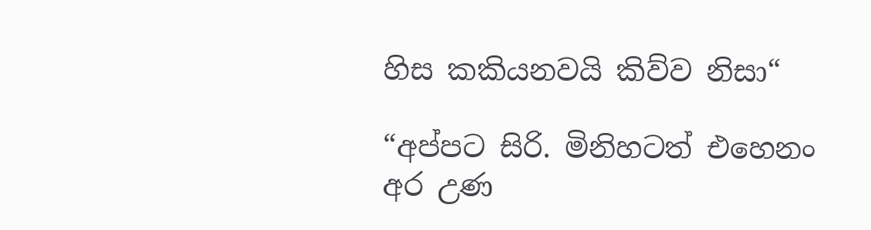හිස කකියනවයි කිව්ව නිසා“

“අප්පට සිරි. මිනිහටත් එහෙනං අර උණ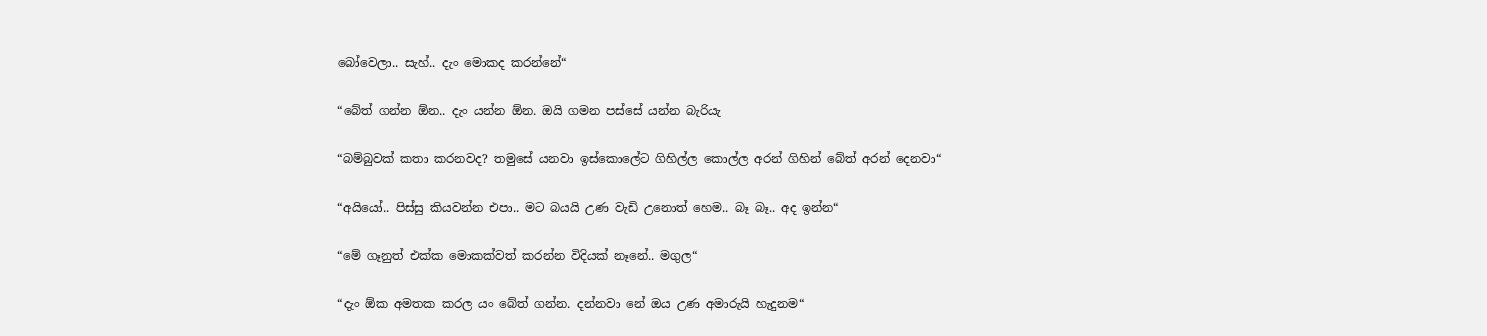බෝවෙලා.. සැහ්.. දැං මොකද කරන්නේ“

“බේත් ගන්න ඕන.. දැං යන්න ඕන. ඔයි ගමන පස්සේ යන්න බැරියැ

“බම්බුවක් කතා කරනවද? තමුසේ යනවා ඉස්කොලේට ගිහිල්ල කොල්ල අරන් ගිහින් බේත් අරන් දෙනවා“

“අයියෝ.. පිස්සු කියවන්න එපා.. මට බයයි උණ වැඩි උනොත් හෙම.. බෑ බෑ.. අද ඉන්න“

“මේ ගෑනුත් එක්ක මොකක්වත් කරන්න විදියක් නෑනේ.. මගුල“

“දැං ඕක අමතක කරල යං බේත් ගන්න. දන්නවා නේ ඔය උණ අමාරුයි හැදුනම“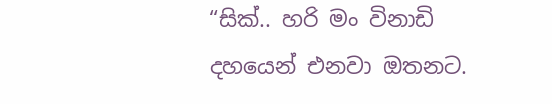“සික්.. හරි මං විනාඩි දහයෙන් එනවා ඔතනට.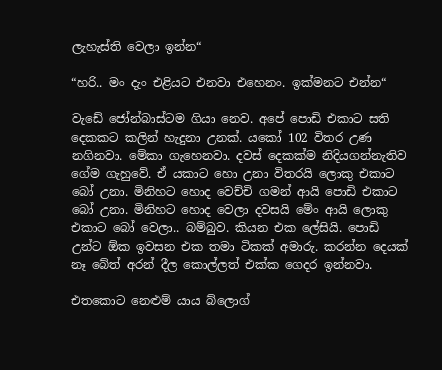ලැහැස්ති වෙලා ඉන්න“

“හරි.. මං දැං එළියට එනවා එහෙනං. ඉක්මනට එන්න“

වැඩේ ජෝන්බාස්ටම ගියා නෙව. අපේ පොඩි එකාට සති දෙකකට කලින් හැදුනා උනක්. යකෝ 102 විතර උණ නගිනවා. මේකා ගැහෙනවා. දවස් දෙකක්ම නිදියගන්නැතිව ගේම ගැහුවේ. ඒ යකාට හො උනා විතරයි ලොකු එකාට බෝ උනා. මිනිහට හොද වෙච්චි ගමන් ආයි පොඩි එකාට බෝ උනා. මිනිහට හොද වෙලා දවසයි මේං ආයි ලොකු එකාට බෝ වෙලා.. බම්බුව. කියන එක ලේසියි. පොඩි උන්ට ඕක ඉවසන එක තමා ටිකක් අමාරු. කරන්න දෙයක් නෑ බේත් අරන් දීල කොල්ලත් එක්ක ගෙදර ඉන්නවා.

එතකොට නෙළුම් යාය බ්ලොග්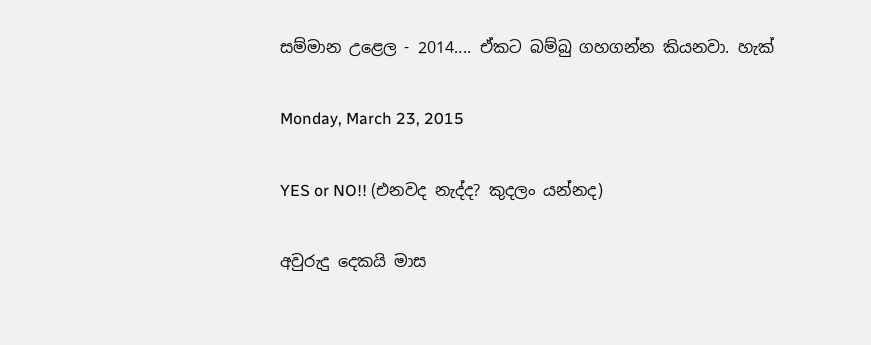සම්මාන උළෙල - 2014.... ඒකට බම්බු ගහගන්න කියනවා. හැක්

Monday, March 23, 2015

YES or NO!! (එනවද නැද්ද? කුදලං යන්නද)

අවුරුදු දෙකයි මාස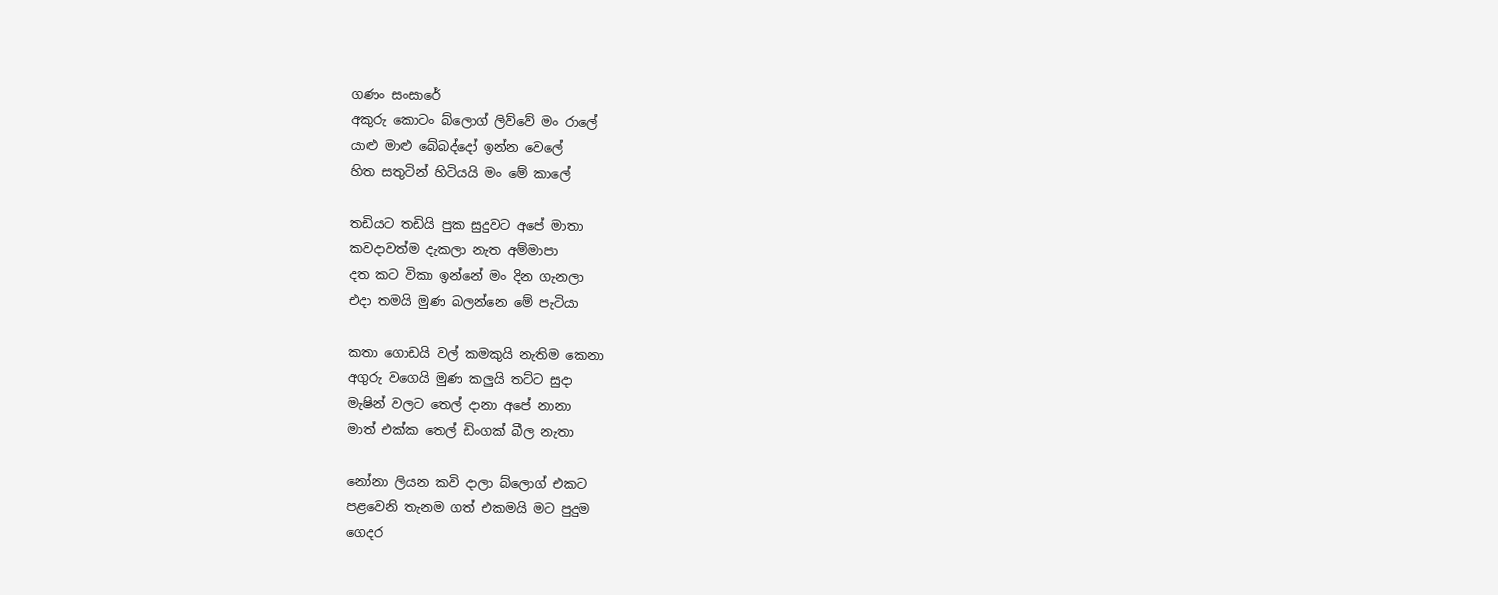ගණං සංසාරේ
අකුරු කොටං බ්ලොග් ලිව්වේ මං රාලේ
යාළු මාළු බේබද්දෝ ඉන්න වෙලේ
හිත සතුටින් හිටියයි මං මේ කාලේ

තඩියට තඩියි පුක සුදුවට අපේ මාතා
කවදාවත්ම දැකලා නැත අම්මාපා
දත කට විකා ඉන්නේ මං දින ගැනලා
එදා තමයි මුණ බලන්නෙ මේ පැටියා

කතා ගොඩයි වල් කමකුයි නැතිම කෙනා
අගුරු වගෙයි මුණ කලුයි තට්ට සුදා
මැෂින් වලට තෙල් දානා අපේ නානා
මාත් එක්ක තෙල් ඩිංගක් බීල නැතා

නෝනා ලියන කවි දාලා බ්ලොග් එකට
පළවෙනි තැනම ගත් එකමයි මට පුදුම
ගෙදර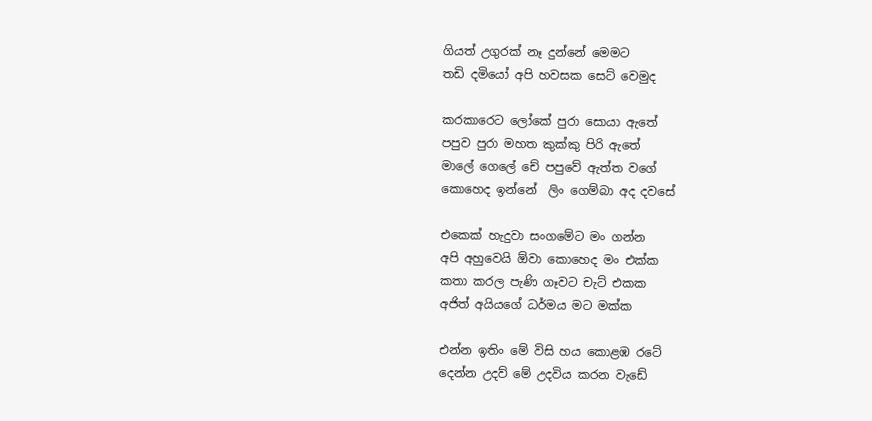ගියත් උගුරක් නෑ දුන්නේ මෙමට
තඩි දමියෝ අපි හවසක සෙට් වෙමුද

කරකාරෙට ලෝකේ පුරා සොයා ඇතේ
පපුව පුරා මහත කුක්කු පිරි ඇතේ
මාලේ ගෙලේ චේ පපුවේ ඇත්ත වගේ
කොහෙද ඉන්නේ  ලිං ගෙම්බා අද දවසේ

එකෙක් හැදුවා සංගමේට මං ගන්න
අපි අහුවෙයි ඕවා කොහෙද මං එක්ක
කතා කරල පැණි ගෑවට චැට් එකක
අජිත් අයියගේ ධර්මය මට මක්ක

එන්න ඉතිං මේ විසි හය කොළඹ රටේ
දෙන්න උදව් මේ උදවිය කරන වැඩේ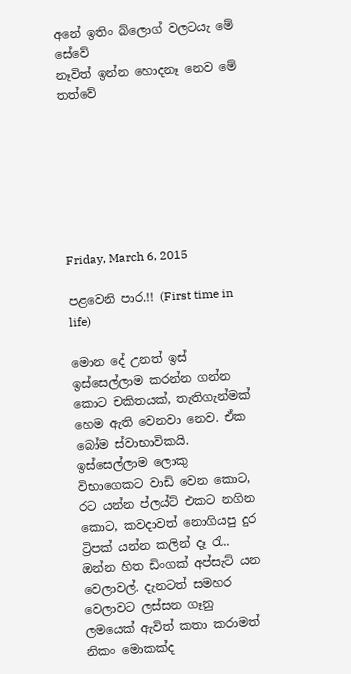අනේ ඉතිං බ්ලොග් වලටයැ මේ සේවේ
නෑවිත් ඉන්න හොදනෑ නෙව මේ තත්වේ







Friday, March 6, 2015

පළවෙනි පාර.!! (First time in life)

මොන දේ උනත් ඉස් ඉස්සෙල්ලාම කරන්න ගන්න කොට චකිතයක්, තැතිගැන්මක් හෙම ඇති වෙනවා නෙව. ඒක බෝම ස්වාභාවිකයි. ඉස්සෙල්ලාම ලොකු විභාගෙකට වාඩි වෙන කොට, රට යන්න ප්ලය්ට් එකට නගින කොට, කවදාවත් නොගියපු දුර ට්‍රිපක් යන්න කලින් දෑ රැ.. ඔන්න හිත ඩිංගක් අප්සැට් යන වෙලාවල්. දැනටත් සමහර වෙලාවට ලස්සන ගෑනු ලමයෙක් ඇවිත් කතා කරාමත් නිකං මොකක්ද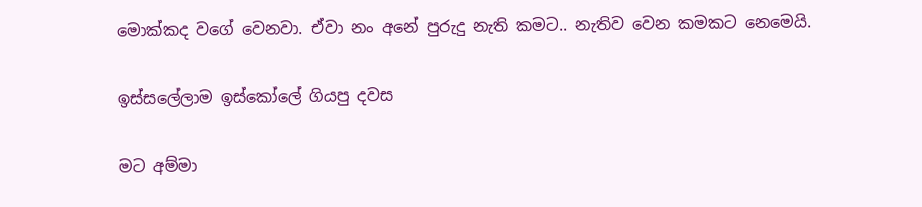මොක්කද වගේ වෙනවා. ඒවා නං අනේ පුරුදු නැති කමට.. නැතිව වෙන කමකට නෙමෙයි.

ඉස්සලේලාම ඉස්කෝලේ ගියපු දවස

මට අම්මා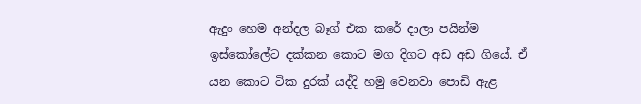ඇදුං හෙම අන්දල බෑග් එක කරේ දාලා පයින්ම ඉස්කෝලේට දක්කන කොට මග දිගට අඩ අඩ ගියේ. ඒ යන කොට ටික දුරක් යද්දි හමු වෙනවා පොඩි ඇළ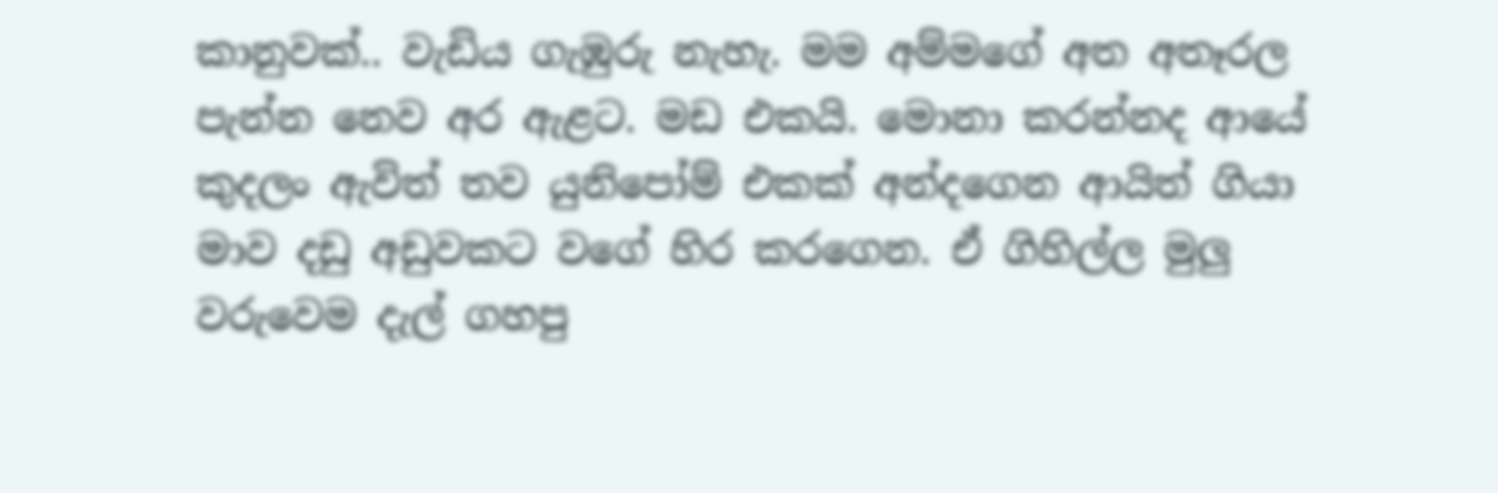කානුවක්.. වැඩිය ගැඹුරු නැහැ. මම අම්මගේ අත අතෑරල පැන්න නෙව අර ඇළට. මඩ එකයි. මොනා කරන්නද ආයේ කුදලං ඇවිත් තව යුනිපෝම් එකක් අන්දගෙන ආයිත් ගියා මාව දඩු අඩුවකට වගේ හිර කරගෙන. ඒ ගිහිල්ල මුලු වරුවෙම දැල් ගහපු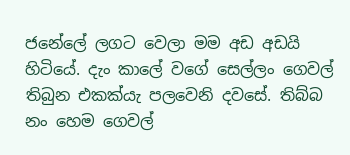ජනේලේ ලගට වෙලා මම අඩ අඩයි හිටියේ. දැං කාලේ වගේ සෙල්ලං ගෙවල් තිබුන එකක්යැ පලවෙනි දවසේ. තිබ්බ නං හෙම ගෙවල්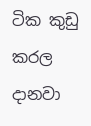ටික කුඩු කරල දානවා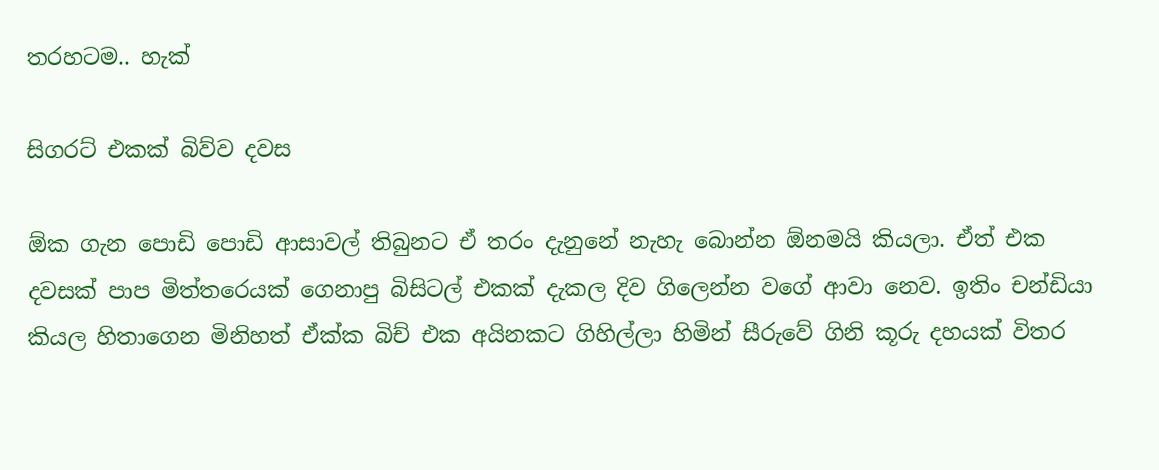තරහටම.. හැක්

සිගරට් එකක් බිව්ව දවස

ඕක ගැන පොඩි පොඩි ආසාවල් තිබුනට ඒ තරං දැනුනේ නැහැ බොන්න ඕනමයි කියලා. ඒත් එක දවසක් පාප මිත්තරෙයක් ගෙනාපු බිසිටල් එකක් දැකල දිව ගිලෙන්න වගේ ආවා නෙව. ඉතිං චන්ඩියා කියල හිතාගෙන මිනිහත් ඒක්ක බිච් එක අයිනකට ගිහිල්ලා හිමින් සීරුවේ ගිනි කූරු දහයක් විතර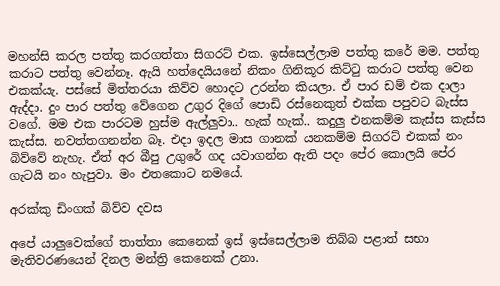මහන්සි කරල පත්තු කරගත්තා සිගරට් එක. ඉස්සෙල්ලාම පත්තු කරේ මම. පත්තු කරාට පත්තු වෙන්නෑ. ඇයි හත්දෙයියනේ නිකං ගිනිකූර කිට්ටු කරාට පත්තු වෙන එකක්යැ. පස්සේ මිත්තරයා කිව්ව හොදට උරන්න කියලා. ඒ පාර ඩම් එක දාලා ඇද්දා. දුං පාර පත්තු වේගෙන උගුර දිගේ පොඩි රස්නෙකුත් එක්ක පපුවට බැස්ස වගේ. මම එක පාරටම හුස්ම ඇල්ලුවා.. හැක් හැක්.. කදුලු එනකම්ම කැස්ස කැස්ස කැස්ස. නවත්තගනන්න බෑ. එදා ඉදල මාස ගානක් යනකම්ම සිගරට් එකක් නං බිව්වේ නැහැ. ඒත් අර බීපු උගුරේ ගද යවාගන්න ඇති පදං පේර කොලයි පේර ගැටයි නං හැපුවා. මං එතකොට නමයේ.

අරක්කු ඩිංගක් බිව්ව දවස

අපේ යාලුවෙක්ගේ තාත්තා කෙනෙක් ඉස් ඉස්සෙල්ලාම තිබ්බ පළාත් සභා මැතිවරණයෙන් දිනල මන්ත්‍රි කෙනෙක් උනා.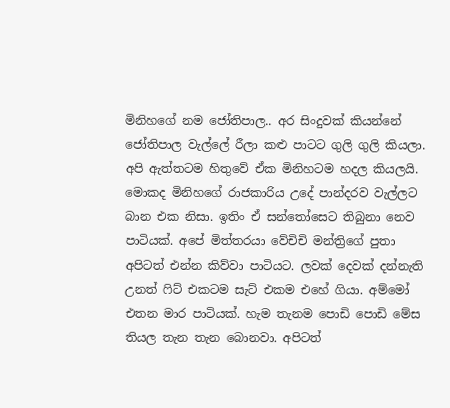මිනිහගේ නම ජෝතිපාල.. අර සිංදුවක් කියන්නේ ජෝතිපාල වැල්ලේ රීලා කළු පාටට ගුලි ගුලි කියලා. අපි ඇත්තටම හිතුවේ ඒක මිනිහටම හදල කියලයි. මොකද මිනිහගේ රාජකාරිය උදේ පාන්දරව වැල්ලට බාන එක නිසා. ඉතිං ඒ සන්තෝසෙට තිබුනා නෙව පාටියක්. අපේ මිත්තරයා වේචිචි මන්ත්‍රිගේ පුතා අපිටත් එන්න කිව්වා පාටියට. ලවක් දෙවක් දන්නැති උනත් ෆිට් එකටම සැට් එකම එහේ ගියා. අම්මෝ එතන මාර පාටියක්. හැම තැනම පොඩි පොඩි මේස තියල තැන තැන බොනවා. අපිටත්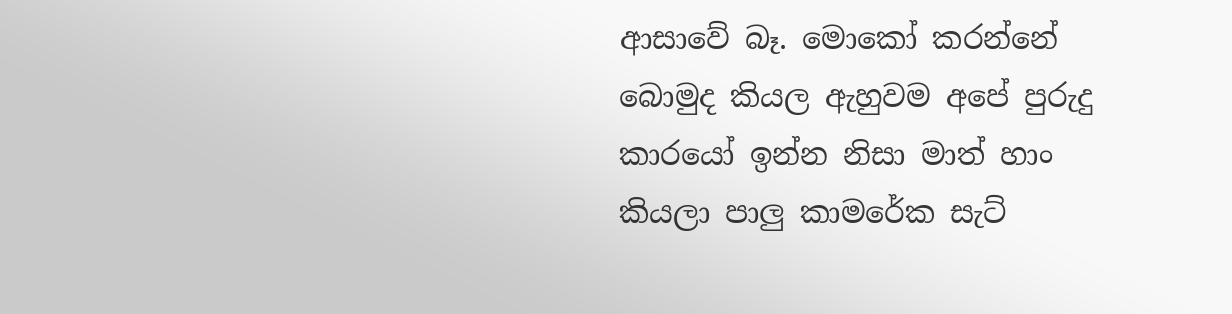ආසාවේ බෑ. මොකෝ කරන්නේ  බොමුද කියල ඇහුවම අපේ පුරුදු කාරයෝ ඉන්න නිසා මාත් හාං කියලා පාලු කාමරේක සැට්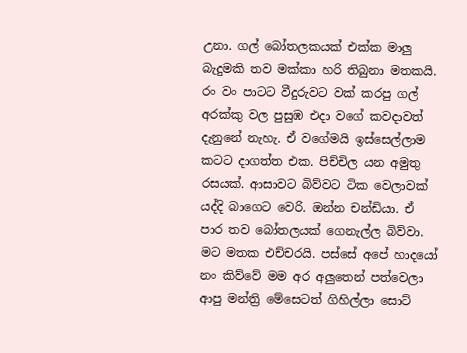උනා. ගල් බෝතලකයක් එක්ක මාලු බැදුමකි තව මක්කා හරි තිබුනා මතකයි. රං වං පාටට වීදුරුවට වක් කරපු ගල් අරක්කු වල පුසුඹ එදා වගේ කවදාවත් දැනුනේ නැහැ. ඒ වගේමයි ඉස්සෙල්ලාම කටට දාගත්ත එක. පිච්චිල යන අමුතු රසයක්. ආසාවට බිව්වට ටික වෙලාවක් යද්දි බාගෙට වෙරි. ඔන්න චන්ඩියා. ඒ පාර තව බෝතලයක් ගෙනැල්ල බිව්වා. මට මතක එච්චරයි. පස්සේ අපේ හාදයෝ නං කිව්වේ මම අර අලුතෙන් පත්වෙලා ආපු මන්ත්‍රි මේසෙටත් ගිහිල්ලා සොට්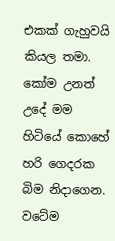එකක් ගැහුවයි කියල තමා. කෝම උනත් උදේ මම හිටියේ කොහේ හරි ගෙදරක බිම නිදාගෙන. වටේම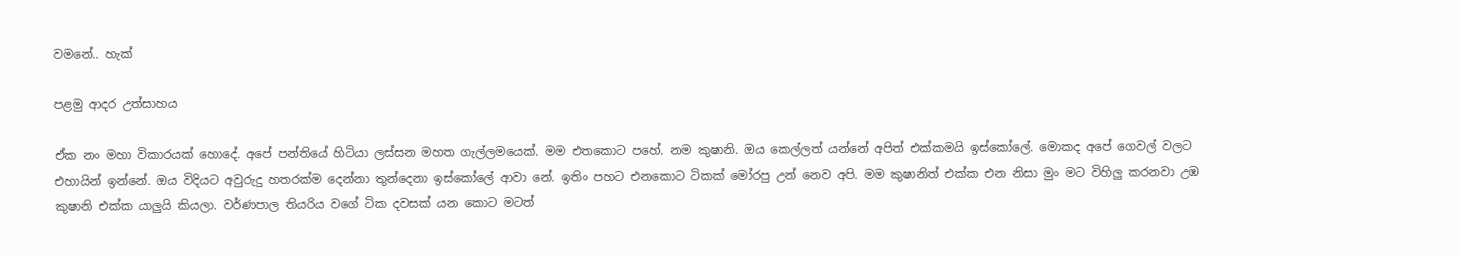වමනේ.. හැක්

පළමු ආදර උත්සාහය

ඒක නං මහා විකාරයක් හොදේ. අපේ පන්තියේ හිටියා ලස්සන මහත ගැල්ලමයෙක්. මම එතකොට පහේ. නම කුෂානි. ඔය කෙල්ලත් යන්නේ අපිත් එක්කමයි ඉස්කෝලේ. මොකද අපේ ගෙවල් වලට එහායින් ඉන්නේ. ඔය විදියට අවුරුදු හතරක්ම දෙන්නා තුන්දෙනා ඉස්කෝලේ ආවා නේ. ඉතිං පහට එනකොට ටිකක් මෝරපු උන් නෙව අපි. මම කුෂානිත් එක්ක එන නිසා මුං මට විහිලු කරනවා උඹ කුෂානි එක්ක යාලුයි කියලා. වර්ණපාල තියරිය වගේ ටික දවසක් යන කොට මටත්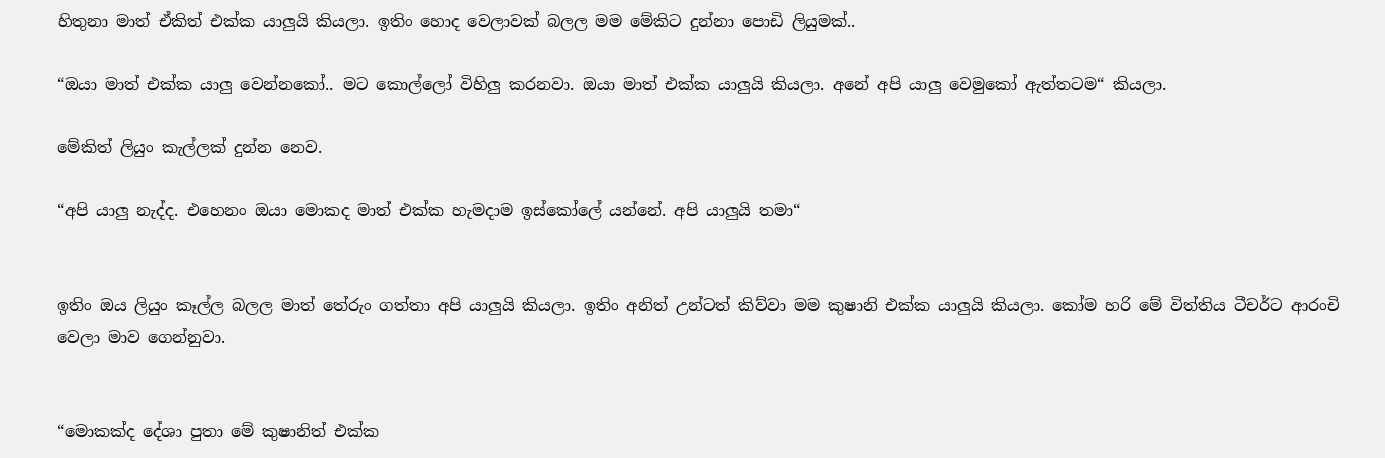හිතුනා මාත් ඒකිත් එක්ක යාලුයි කියලා. ඉතිං හොද වෙලාවක් බලල මම මේකිට දුන්නා පොඩි ලියුමක්..

“ඔයා මාත් එක්ක යාලු වෙන්නකෝ.. මට කොල්ලෝ විහිලු කරනවා. ඔයා මාත් එක්ක යාලුයි කියලා. අනේ අපි යාලු වෙමුකෝ ඇත්තටම“ කියලා.

මේකිත් ලියුං කැල්ලක් දුන්න නෙව.

“අපි යාලු නැද්ද. එහෙනං ඔයා මොකද මාත් එක්ක හැමදාම ඉස්කෝලේ යන්නේ. අපි යාලුයි තමා“


ඉතිං ඔය ලියුං කෑල්ල බලල මාත් තේරුං ගත්තා අපි යාලුයි කියලා. ඉතිං අනිත් උන්ටත් කිව්වා මම කුෂානි එක්ක යාලුයි කියලා. කෝම හරි මේ විත්තිය ටීචර්ට ආරංචි වෙලා මාව ගෙන්නුවා.


“මොකක්ද දේශා පුතා මේ කුෂානිත් එක්ක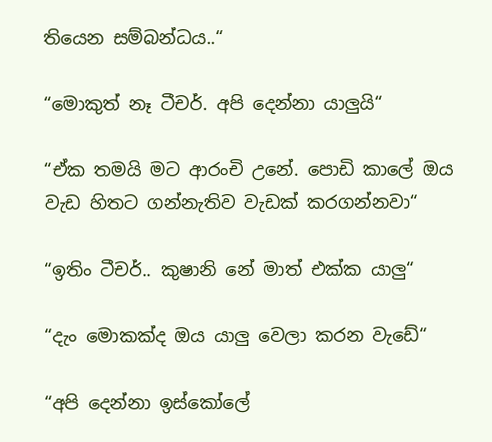තියෙන සම්බන්ධය..“

“මොකුත් නෑ ටීචර්. අපි දෙන්නා යාලුයි“

“ඒක තමයි මට ආරංචි උනේ. පොඩි කාලේ ඔය වැඩ හිතට ගන්නැතිව වැඩක් කරගන්නවා“

“ඉතිං ටීචර්.. කුෂානි නේ මාත් එක්ක යාලු“

“දැං මොකක්ද ඔය යාලු වෙලා කරන වැඩේ“

“අපි දෙන්නා ඉස්කෝලේ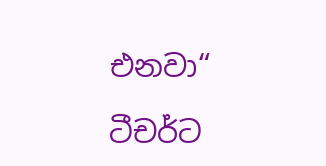එනවා“

ටීචර්ට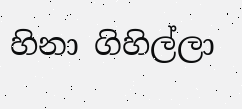හිනා ගිහිල්ලා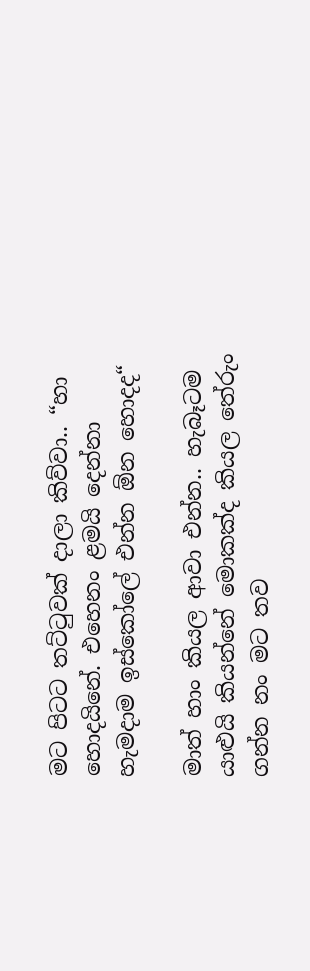මට පිටට තට්ටුවක් දාලා කිව්වා.. “හා හොදයිනේ. එහෙනං ළමයි දෙන්නා හැමදාම ඉස්කෝලේ එන්න ඕන හොදද“

මාත් හාං කියල ආවා එන්න.. හැබෑටම යාළුයි කියන්නේ මොකක්ද කියල තේරුං ගන්න නං මට තව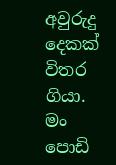අවුරුදු දෙකක් විතර ගියා. මං පොඩි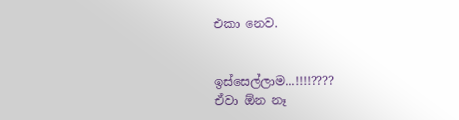එකා නෙව.


ඉස්සෙල්ලාම...!!!!????
ඒවා ඕන නෑ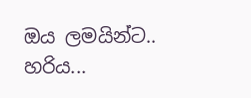ඔය ලමයින්ට.. හරිය...